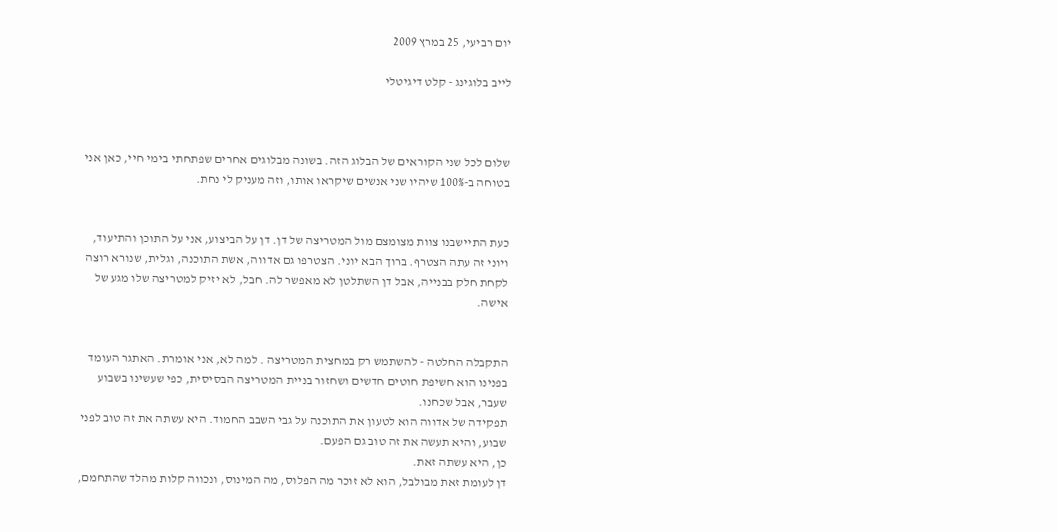יום רביעי, 25 במרץ 2009

לייב בלוגינג - קלט דיגיטלי



שלום לכל שני הקוראים של הבלוג הזה. בשונה מבלוגים אחרים שפתחתי בימי חיי, כאן אני בטוחה ב-100% שיהיו שני אנשים שיקראו אותו, וזה מעניק לי נחת.


כעת התיישבנו צוות מצומצם מול המטריצה של דן. דן על הביצוע, אני על התוכן והתיעוד, ויוני זה עתה הצטרף. ברוך הבא יוני. הצטרפו גם אדווה, אשת התוכנה, וגלית, שנורא רוצה לקחת חלק בבנייה, אבל דן השתלטן לא מאפשר לה. חבל, לא יזיק למטריצה שלו מגע של אישה.


התקבלה החלטה - להשתמש רק במחצית המטריצה . למה לא, אני אומרת. האתגר העומד בפנינו הוא חשיפת חוטים חדשים ושחזור בניית המטריצה הבסיסית, כפי שעשינו בשבוע שעבר, אבל שכחנו.
תפקידה של אדווה הוא לטעון את התוכנה על גבי השבב החמוד. היא עשתה את זה טוב לפני שבוע, והיא תעשה את זה טוב גם הפעם.
כן, היא עשתה זאת.
דן לעומת זאת מבולבל, הוא לא זוכר מה הפלוס, מה המינוס, ונכווה קלות מהלד שהתחמם,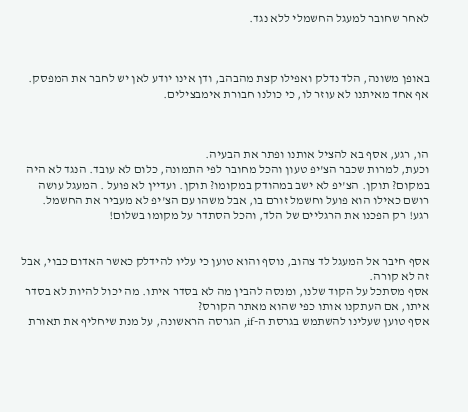לאחר שחובר למעגל החשמלי ללא נגד.



באופן משונה, הלד נדלק ואפילו קצת מהבהב, ודן אינו יודע לאן יש לחבר את המפסק. אף אחד מאיתנו לא עוזר לו, כי כולנו חבורת אימבצילים.



הו, רגע, אסף בא להציל אותנו ופתר את הבעיה.
וכעת, למרות שכבר הצ'יפ טעון והכל מחובר לפי התמונה, כלום לא עובד. הנגד לא היה במקום? תוקן. הצ'יפ לא ישב במהודק במקומו? תוקן. ועדיין לא פועל . המעגל עושה רושם כאילו הוא פועל וחשמל זורם בו, אבל משהו עם הצ'יפ לא מעביר את החשמל.
רגע! רק הפכנו את הרגליים של הלד, והכל הסתדר על מקומו בשלום!


אסף חיבר אל המעגל לד צהוב, נוסף והוא טוען כי עליו להידלק כאשר האדום כבוי, אבל זה לא קורה.
אסף מסתכל על הקוד שלנו, ומנסה להבין מה לא בסדר איתו. מה יכול להיות לא בסדר איתו, אם העתקנו אותו כפי שהוא מאתר הקורס?
אסף טוען שעלינו להשתמש בגרסת ה-if, הגרסה הראשונה, על מנת שיחליף את תאורת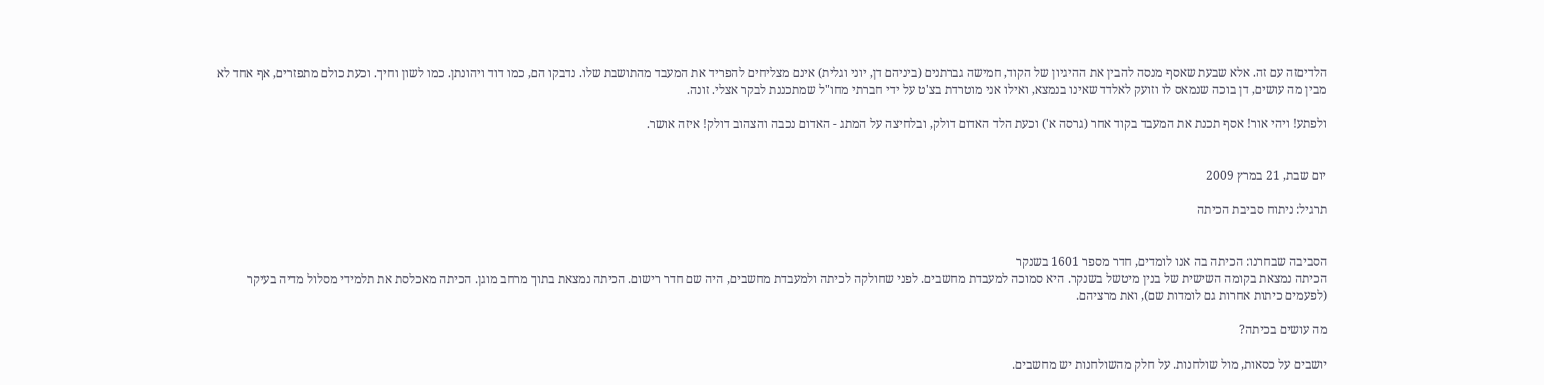הלדיםזה עם זה. אלא שבעת שאסף מנסה להבין את ההיגיון של הקוד, חמישה גברתנים (ביניהם דן, יוני וגלית) אינם מצליחים להפריד את המעבד מהתושבת שלו. נדבקו הם, כמו דוד ויהונתן. כמו לשון וחיך. וכעת כולם מתפזרים, אף אחד לא מבין מה עושים, דן בוכה שנמאס לו וזועק לאלדד שאינו בנמצא, ואילו אני מוטרדת בצ'ט על ידי חברתי מחו"ל שמתכננת לבקר אצלי. זונה.

ולפתע! ויהי אור! אסף תכנת את המעבד בקוד אחר (גרסה א') וכעת הלד האדום דולק, ובלחיצה על המתג - האדום נכבה והצהוב דולק! איזה אושר.


יום שבת, 21 במרץ 2009

תרגיל: ניתוח סביבת הכיתה


הסביבה שבחרנו: הכיתה בה אנו לומדים, חדר מספר 1601 בשנקר
הכיתה נמצאת בקומה השישית של בנין מיטשל בשנקר. היא סמוכה למעבדת מחשבים. לפני שחולקה לכיתה ולמעבדת מחשבים, היה שם חדר רישום. הכיתה נמצאת בתוך מרחב מוגן. הכיתה מאכלסת את תלמידי מסלול מדיה בעיקר (לפעמים כיתות אחרות גם לומדות שם), ואת מרציהם.

מה עושים בכיתה?

יושבים על כסאות, מול שולחנות. על חלק מהשולחנות יש מחשבים.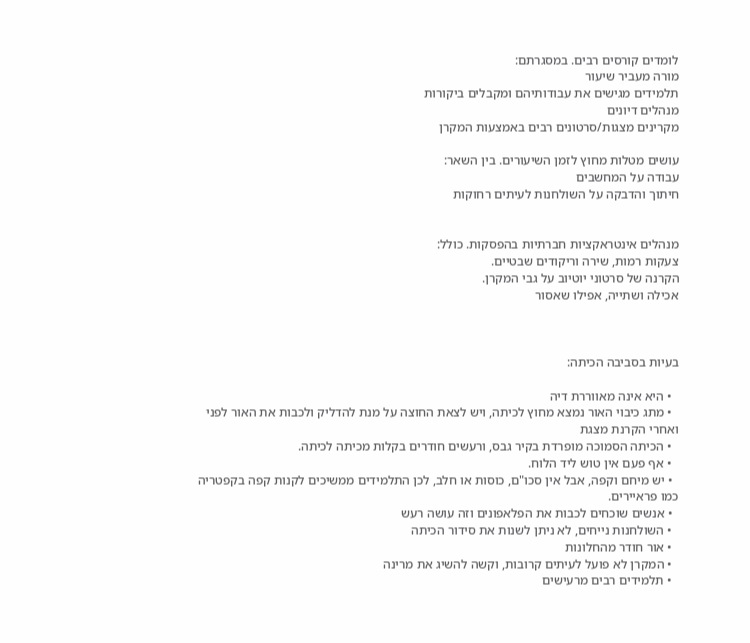לומדים קורסים רבים. במסגרתם:
מורה מעביר שיעור
תלמידים מגישים את עבודותיהם ומקבלים ביקורות
מנהלים דיונים
מקרינים מצגות/סרטונים רבים באמצעות המקרן

עושים מטלות מחוץ לזמן השיעורים. בין השאר:
עבודה על המחשבים
חיתוך והדבקה על השולחנות לעיתים רחוקות


מנהלים אינטראקציות חברתיות בהפסקות. כולל:
צעקות רמות, שירה וריקודים שבטיים.
הקרנה של סרטוני יוטיוב על גבי המקרן.
אכילה ושתייה, אפילו שאסור



בעיות בסביבה הכיתה:

  • היא אינה מאווררת דיה
  • מתג כיבוי האור נמצא מחוץ לכיתה, ויש לצאת החוצה על מנת להדליק ולכבות את האור לפני ואחרי הקרנת מצגת
  • הכיתה הסמוכה מופרדת בקיר גבס, ורעשים חודרים בקלות מכיתה לכיתה.
  • אף פעם אין טוש ליד הלוח.
  • יש מיחם וקפה, אבל אין סכו"ם, כוסות או חלב, לכן התלמידים ממשיכים לקנות קפה בקפטריה כמו פראיירים.
  • אנשים שוכחים לכבות את הפלאפונים וזה עושה רעש
  • השולחנות נייחים, לא ניתן לשנות את סידור הכיתה
  • אור חודר מהחלונות
  • המקרן לא פועל לעיתים קרובות, וקשה להשיג את מרינה
  • תלמידים רבים מרעישים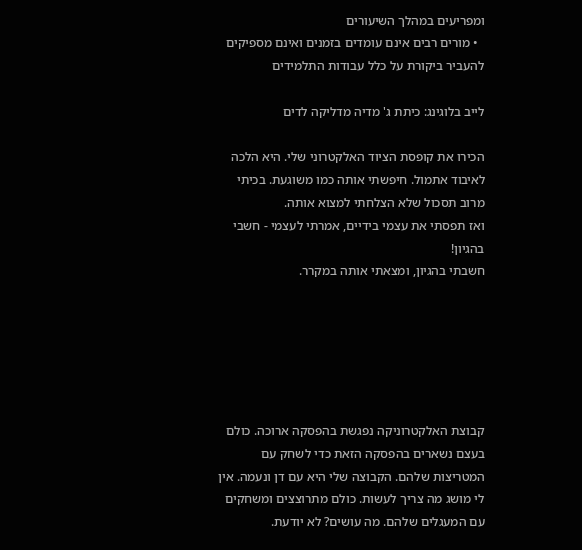ומפריעים במהלך השיעורים
  • מורים רבים אינם עומדים בזמנים ואינם מספיקים להעביר ביקורת על כלל עבודות התלמידים

לייב בלוגינג: כיתת ג' מדיה מדליקה לדים

הכירו את קופסת הציוד האלקטרוני שלי. היא הלכה לאיבוד אתמול. חיפשתי אותה כמו משוגעת. בכיתי מרוב תסכול שלא הצלחתי למצוא אותה.
ואז תפסתי את עצמי בידיים, אמרתי לעצמי - חשבי בהגיון!
חשבתי בהגיון, ומצאתי אותה במקרר.






קבוצת האלקטרוניקה נפגשת בהפסקה ארוכה. כולם בעצם נשארים בהפסקה הזאת כדי לשחק עם המטריצות שלהם. הקבוצה שלי היא עם דן ונעמה. אין לי מושג מה צריך לעשות. כולם מתרוצצים ומשחקים עם המעגלים שלהם. מה עושים? לא יודעת.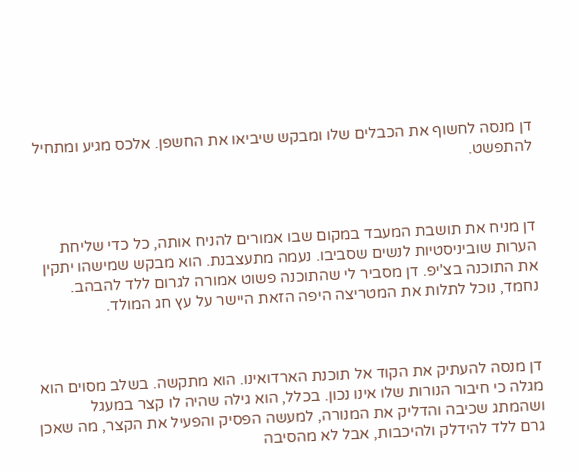דן מנסה לחשוף את הכבלים שלו ומבקש שיביאו את החשפן. אלכס מגיע ומתחיל להתפשט.



דן מניח את תושבת המעבד במקום שבו אמורים להניח אותה, כל כדי שליחת הערות שוביניסטיות לנשים שסביבו. נעמה מתעצבנת. הוא מבקש שמישהו יתקין את התוכנה בצ'יפ. דן מסביר לי שהתוכנה פשוט אמורה לגרום ללד להבהב. נחמד, נוכל לתלות את המטריצה היפה הזאת היישר על עץ חג המולד.



דן מנסה להעתיק את הקוד אל תוכנת הארדואינו. הוא מתקשה. בשלב מסוים הוא מגלה כי חיבור הנורות שלו אינו נכון. בכלל, הוא גילה שהיה לו קצר במעגל ושהמתג שכיבה והדליק את המנורה, למעשה הפסיק והפעיל את הקצר, מה שאכן גרם ללד להידלק ולהיכבות, אבל לא מהסיבה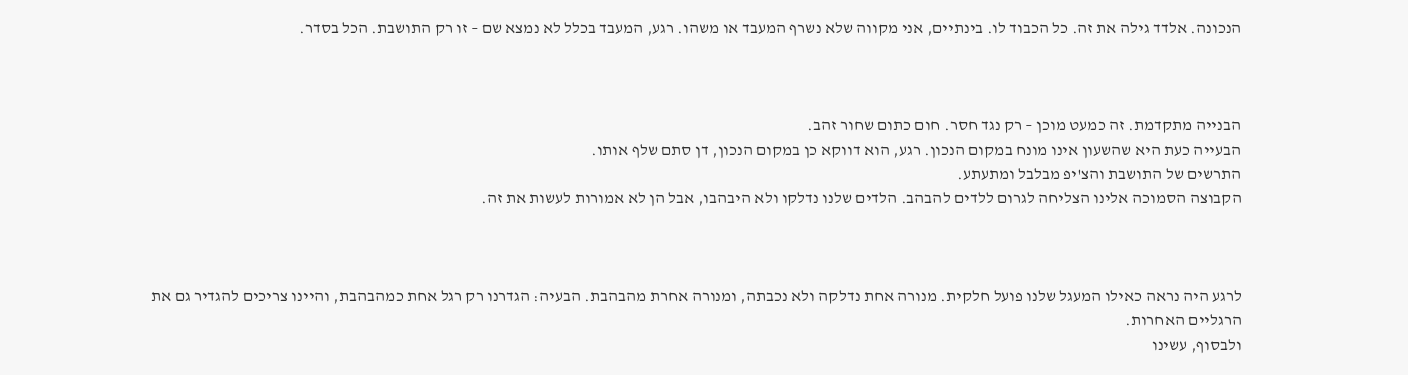הנכונה. אלדד גילה את זה. כל הכבוד לו. בינתיים, אני מקווה שלא נשרף המעבד או משהו. רגע, המעבד בכלל לא נמצא שם – זו רק התושבת. הכל בסדר.



הבנייה מתקדמת. זה כמעט מוכן – רק נגד חסר. חום כתום שחור זהב.
הבעייה כעת היא שהשעון אינו מונח במקום הנכון. רגע, הוא דווקא כן במקום הנכון, דן סתם שלף אותו.
התרשים של התושבת והצ'יפ מבלבל ומתעתע.
הקבוצה הסמוכה אלינו הצליחה לגרום ללדים להבהב. הלדים שלנו נדלקו ולא היבהבו, אבל הן לא אמורות לעשות את זה.



לרגע היה נראה כאילו המעגל שלנו פועל חלקית. מנורה אחת נדלקה ולא נכבתה, ומנורה אחרת מהבהבת. הבעיה: הגדרנו רק רגל אחת כמהבהבת, והיינו צריכים להגדיר גם את הרגליים האחרות.
ולבסוף, עשינו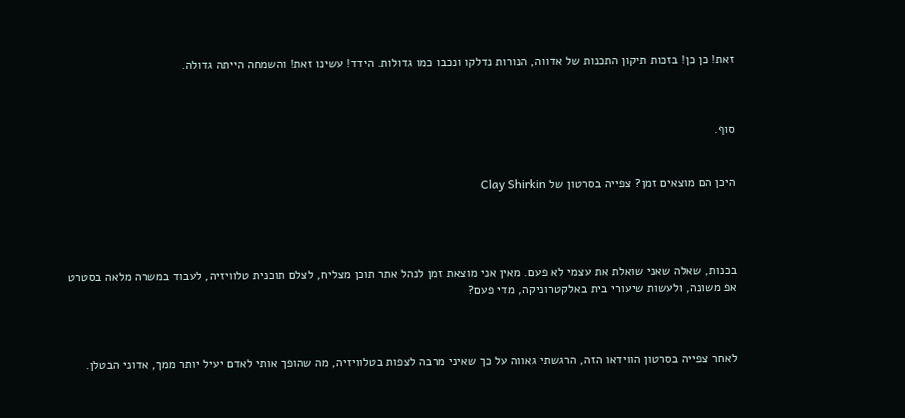זאת! כן כן! בזכות תיקון התכנות של אדווה, הנורות נדלקו ונכבו כמו גדולות. הידד! עשינו זאת! והשמחה הייתה גדולה.



סוף.


היכן הם מוצאים זמן? צפייה בסרטון של Clay Shirkin




בכנות, שאלה שאני שואלת את עצמי לא פעם. מאין אני מוצאת זמן לנהל אתר תוכן מצליח, לצלם תוכנית טלוויזיה, לעבוד במשרה מלאה בסטרט אפ משונה, ולעשות שיעורי בית באלקטרוניקה, מדי פעם?



לאחר צפייה בסרטון הווידאו הזה, הרגשתי גאווה על כך שאיני מרבה לצפות בטלוויזיה, מה שהופך אותי לאדם יעיל יותר ממך, אדוני הבטלן.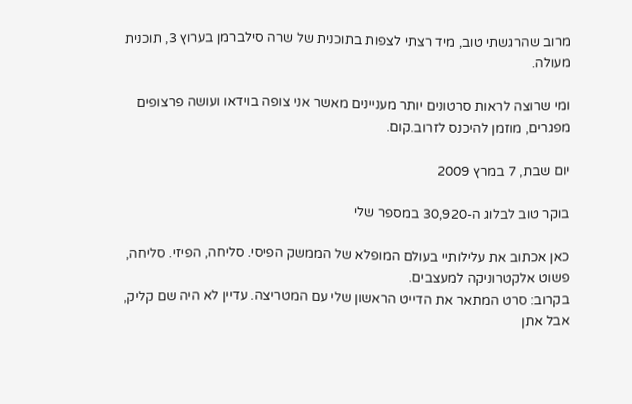מרוב שהרגשתי טוב, מיד רצתי לצפות בתוכנית של שרה סילברמן בערוץ 3, תוכנית מעולה.

ומי שרוצה לראות סרטונים יותר מעניינים מאשר אני צופה בוידאו ועושה פרצופים מפגרים, מוזמן להיכנס לזרוב.קום.

יום שבת, 7 במרץ 2009

בוקר טוב לבלוג ה-30,920 במספר שלי

כאן אכתוב את עלילותיי בעולם המופלא של הממשק הפיסי. סליחה, הפיזי. סליחה, פשוט אלקטרוניקה למעצבים.
בקרוב: סרט המתאר את הדייט הראשון שלי עם המטריצה. עדיין לא היה שם קליק, אבל אתן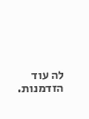לה עוד הזדמנות.